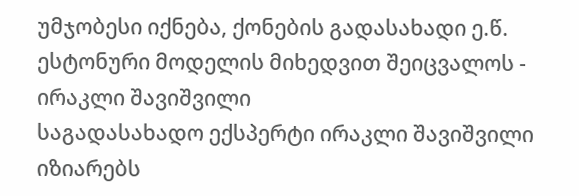უმჯობესი იქნება, ქონების გადასახადი ე.წ. ესტონური მოდელის მიხედვით შეიცვალოს - ირაკლი შავიშვილი
საგადასახადო ექსპერტი ირაკლი შავიშვილი იზიარებს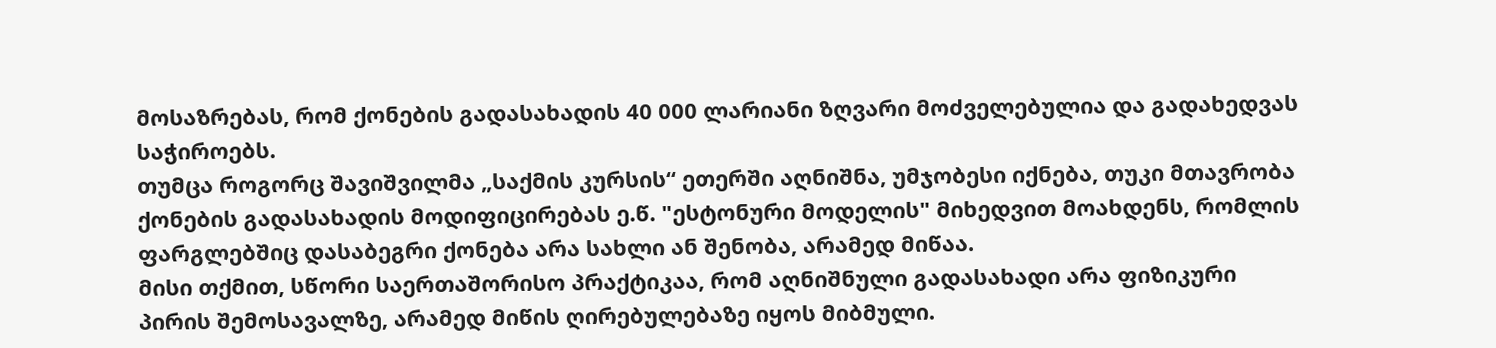მოსაზრებას, რომ ქონების გადასახადის 40 000 ლარიანი ზღვარი მოძველებულია და გადახედვას საჭიროებს.
თუმცა როგორც შავიშვილმა „საქმის კურსის“ ეთერში აღნიშნა, უმჯობესი იქნება, თუკი მთავრობა ქონების გადასახადის მოდიფიცირებას ე.წ. "ესტონური მოდელის" მიხედვით მოახდენს, რომლის ფარგლებშიც დასაბეგრი ქონება არა სახლი ან შენობა, არამედ მიწაა.
მისი თქმით, სწორი საერთაშორისო პრაქტიკაა, რომ აღნიშნული გადასახადი არა ფიზიკური პირის შემოსავალზე, არამედ მიწის ღირებულებაზე იყოს მიბმული.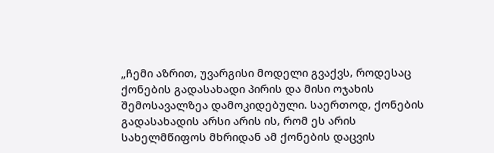„ჩემი აზრით, უვარგისი მოდელი გვაქვს, როდესაც ქონების გადასახადი პირის და მისი ოჯახის შემოსავალზეა დამოკიდებული. საერთოდ, ქონების გადასახადის არსი არის ის, რომ ეს არის სახელმწიფოს მხრიდან ამ ქონების დაცვის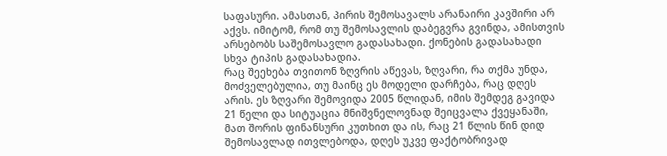საფასური. ამასთან, პირის შემოსავალს არანაირი კავშირი არ აქვს. იმიტომ, რომ თუ შემოსავლის დაბეგვრა გვინდა, ამისთვის არსებობს საშემოსავლო გადასახადი. ქონების გადასახადი სხვა ტიპის გადასახადია.
რაც შეეხება თვითონ ზღვრის აწევას, ზღვარი, რა თქმა უნდა, მოძველებულია, თუ მაინც ეს მოდელი დარჩება, რაც დღეს არის. ეს ზღვარი შემოვიდა 2005 წლიდან, იმის შემდეგ გავიდა 21 წელი და სიტუაცია მნიშვნელოვნად შეიცვალა ქვეყანაში, მათ შორის ფინანსური კუთხით და ის, რაც 21 წლის წინ დიდ შემოსავლად ითვლებოდა, დღეს უკვე ფაქტობრივად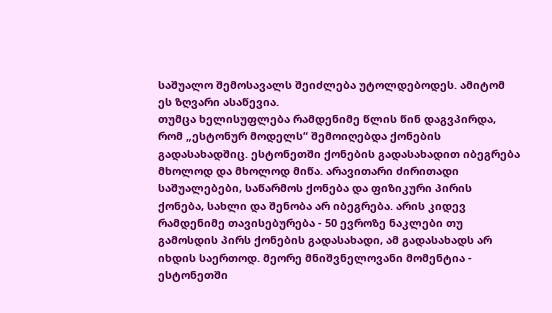საშუალო შემოსავალს შეიძლება უტოლდებოდეს. ამიტომ ეს ზღვარი ასაწევია.
თუმცა ხელისუფლება რამდენიმე წლის წინ დაგვპირდა, რომ „ესტონურ მოდელს“ შემოიღებდა ქონების გადასახადშიც. ესტონეთში ქონების გადასახადით იბეგრება მხოლოდ და მხოლოდ მიწა. არავითარი ძირითადი საშუალებები, საწარმოს ქონება და ფიზიკური პირის ქონება, სახლი და შენობა არ იბეგრება. არის კიდევ რამდენიმე თავისებურება - 50 ევროზე ნაკლები თუ გამოსდის პირს ქონების გადასახადი, ამ გადასახადს არ იხდის საერთოდ. მეორე მნიშვნელოვანი მომენტია - ესტონეთში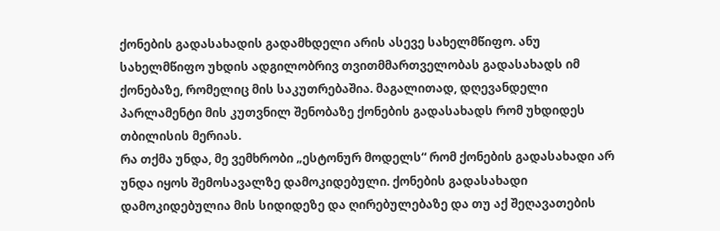ქონების გადასახადის გადამხდელი არის ასევე სახელმწიფო. ანუ სახელმწიფო უხდის ადგილობრივ თვითმმართველობას გადასახადს იმ ქონებაზე, რომელიც მის საკუთრებაშია. მაგალითად, დღევანდელი პარლამენტი მის კუთვნილ შენობაზე ქონების გადასახადს რომ უხდიდეს თბილისის მერიას.
რა თქმა უნდა, მე ვემხრობი „ესტონურ მოდელს“ რომ ქონების გადასახადი არ უნდა იყოს შემოსავალზე დამოკიდებული. ქონების გადასახადი დამოკიდებულია მის სიდიდეზე და ღირებულებაზე და თუ აქ შეღავათების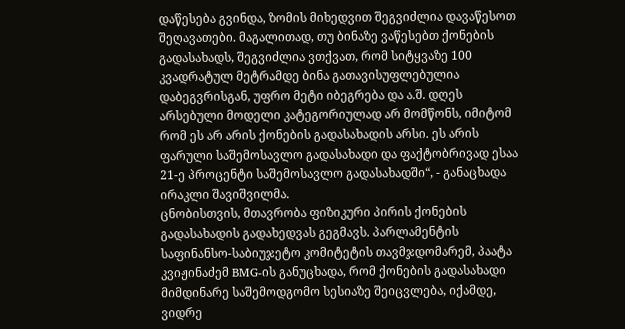დაწესება გვინდა, ზომის მიხედვით შეგვიძლია დავაწესოთ შეღავათები. მაგალითად, თუ ბინაზე ვაწესებთ ქონების გადასახადს, შეგვიძლია ვთქვათ, რომ სიტყვაზე 100 კვადრატულ მეტრამდე ბინა გათავისუფლებულია დაბეგვრისგან, უფრო მეტი იბეგრება და ა.შ. დღეს არსებული მოდელი კატეგორიულად არ მომწონს, იმიტომ რომ ეს არ არის ქონების გადასახადის არსი. ეს არის ფარული საშემოსავლო გადასახადი და ფაქტობრივად ესაა 21-ე პროცენტი საშემოსავლო გადასახადში“, - განაცხადა ირაკლი შავიშვილმა.
ცნობისთვის, მთავრობა ფიზიკური პირის ქონების გადასახადის გადახედვას გეგმავს. პარლამენტის საფინანსო-საბიუჯეტო კომიტეტის თავმჯდომარემ, პაატა კვიჟინაძემ BMG-ის განუცხადა, რომ ქონების გადასახადი მიმდინარე საშემოდგომო სესიაზე შეიცვლება, იქამდე, ვიდრე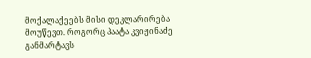მოქალაქეებს მისი დეკლარირება მოუწევთ. როგორც პაატა კვიჟინაძე განმარტავს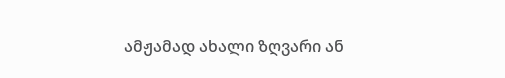ამჟამად ახალი ზღვარი ან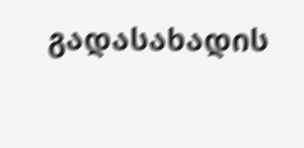გადასახადის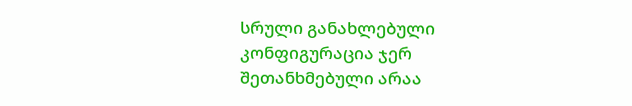სრული განახლებული კონფიგურაცია ჯერ შეთანხმებული არაა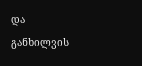და განხილვის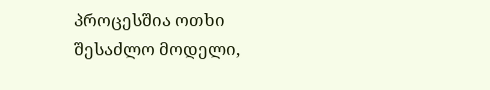პროცესშია ოთხი შესაძლო მოდელი,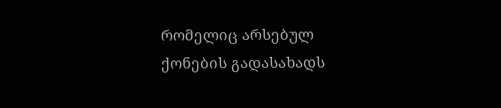რომელიც არსებულ ქონების გადასახადს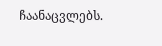ჩაანაცვლებს.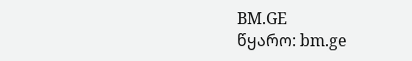BM.GE
წყარო: bm.ge